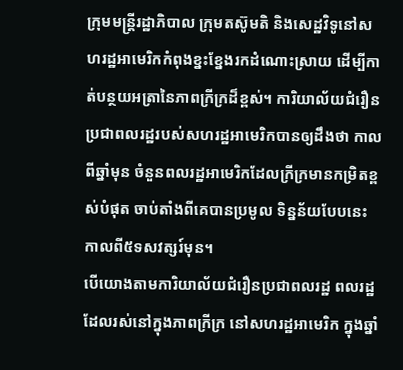ក្រុមមន្ត្រីរដ្ឋាភិបាល ក្រុមតស៊ូមតិ និងសេដ្ឋវិទូនៅសហរដ្ឋអាមេរិកកំពុងខ្នះខ្នែងរកដំណោះស្រាយ ដើម្បីកាត់បន្ថយអត្រានៃភាពក្រីក្រដ៏ខ្ពស់។ ការិយាល័យជំរឿនប្រជាពលរដ្ឋរបស់សហរដ្ឋអាមេរិកបានឲ្យដឹងថា កាលពីឆ្នាំមុន ចំនួនពលរដ្ឋអាមេរិកដែលក្រីក្រមានកម្រិតខ្ពស់បំផុត ចាប់តាំងពីគេបានប្រមូល ទិន្នន័យបែបនេះ កាលពី៥ទសវត្សរ៍មុន។
បើយោងតាមការិយាល័យជំរឿនប្រជាពលរដ្ឋ ពលរដ្ឋដែលរស់នៅក្នុងភាពក្រីក្រ នៅសហរដ្ឋអាមេរិក ក្នុងឆ្នាំ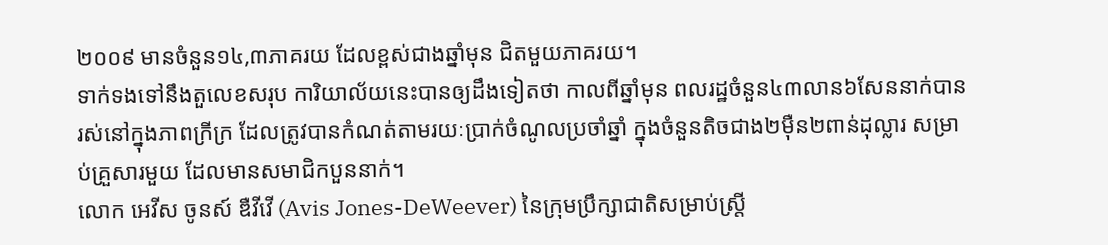២០០៩ មានចំនួន១៤,៣ភាគរយ ដែលខ្ពស់ជាងឆ្នាំមុន ជិតមួយភាគរយ។
ទាក់ទងទៅនឹងតួលេខសរុប ការិយាល័យនេះបានឲ្យដឹងទៀតថា កាលពីឆ្នាំមុន ពលរដ្ឋចំនួន៤៣លាន៦សែននាក់បាន រស់នៅក្នុងភាពក្រីក្រ ដែលត្រូវបានកំណត់តាមរយៈប្រាក់ចំណូលប្រចាំឆ្នាំ ក្នុងចំនួនតិចជាង២ម៉ឺន២ពាន់ដុល្លារ សម្រាប់គ្រួសារមួយ ដែលមានសមាជិកបួននាក់។
លោក អេវីស ចូនស៍ ឌឺវីវើ (Avis Jones-DeWeever) នៃក្រុមប្រឹក្សាជាតិសម្រាប់ស្ត្រី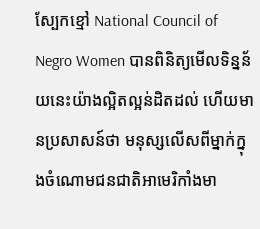ស្បែកខ្មៅ National Council of Negro Women បានពិនិត្យមើលទិន្នន័យនេះយ៉ាងល្អិតល្អន់ដិតដល់ ហើយមានប្រសាសន៍ថា មនុស្សលើសពីម្នាក់ក្នុងចំណោមជនជាតិអាមេរិកាំងមា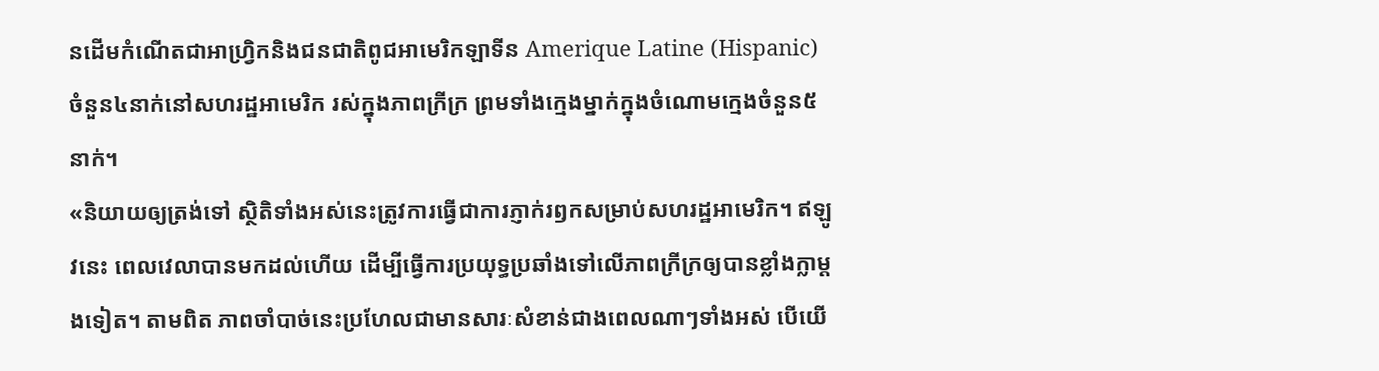នដើមកំណើតជាអាហ្វ្រិកនិងជនជាតិពូជអាមេរិកឡាទីន Amerique Latine (Hispanic) ចំនួន៤នាក់នៅសហរដ្ឋអាមេរិក រស់ក្នុងភាពក្រីក្រ ព្រមទាំងក្មេងម្នាក់ក្នុងចំណោមក្មេងចំនួន៥នាក់។
«និយាយឲ្យត្រង់ទៅ ស្ថិតិទាំងអស់នេះត្រូវការធ្វើជាការភ្ញាក់រឭកសម្រាប់សហរដ្ឋអាមេរិក។ ឥឡូវនេះ ពេលវេលាបានមកដល់ហើយ ដើម្បីធ្វើការប្រយុទ្ធប្រឆាំងទៅលើភាពក្រីក្រឲ្យបានខ្លាំងក្លាម្តងទៀត។ តាមពិត ភាពចាំបាច់នេះប្រហែលជាមានសារៈសំខាន់ជាងពេលណាៗទាំងអស់ បើយើ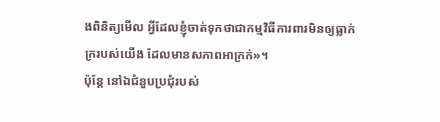ងពិនិត្យមើល អ្វីដែលខ្ញុំចាត់ទុកថាជាកម្មវិធីការពារមិនឲ្យធ្លាក់ក្ររបស់យើង ដែលមានសភាពអាក្រក់»។
ប៉ុន្តែ នៅឯជំនួបប្រជុំរបស់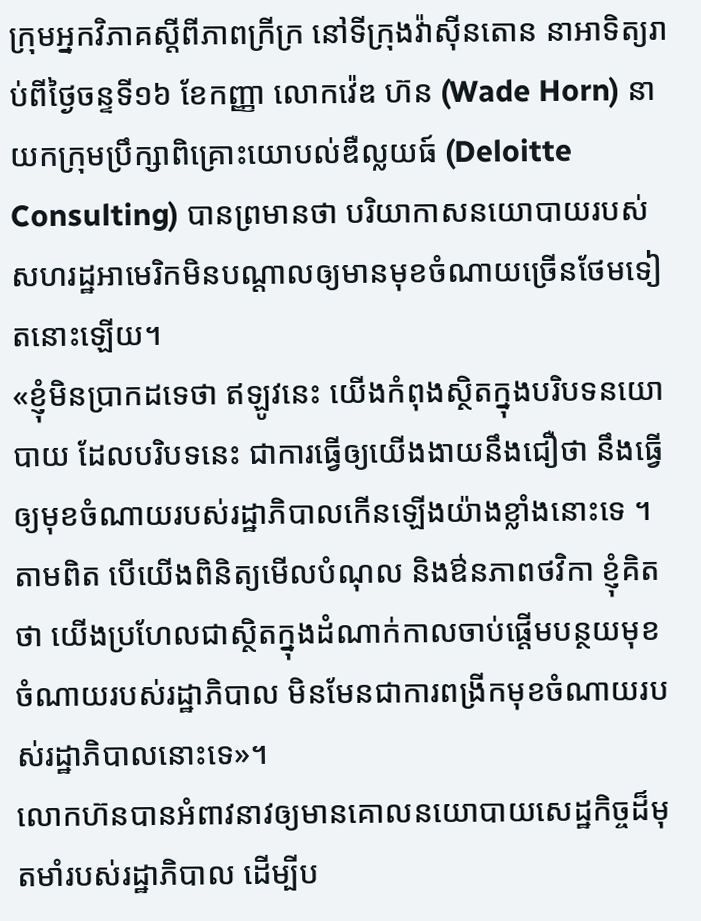ក្រុមអ្នកវិភាគស្តីពីភាពក្រីក្រ នៅទីក្រុងវ៉ាស៊ីនតោន នាអាទិត្យរាប់ពីថ្ងៃចន្ទទី១៦ ខែកញ្ញា លោកវ៉េឌ ហ៊ន (Wade Horn) នាយកក្រុមប្រឹក្សាពិគ្រោះយោបល់ឌឺល្លយធ៍ (Deloitte Consulting) បានព្រមានថា បរិយាកាសនយោបាយរបស់សហរដ្ឋអាមេរិកមិនបណ្ដាលឲ្យមានមុខចំណាយច្រើនថែមទៀតនោះឡើយ។
«ខ្ញុំមិនប្រាកដទេថា ឥឡូវនេះ យើងកំពុងស្ថិតក្នុងបរិបទនយោបាយ ដែលបរិបទនេះ ជាការធ្វើឲ្យយើងងាយនឹងជឿថា នឹងធ្វើឲ្យមុខចំណាយរបស់រដ្ឋាភិបាលកើនឡើងយ៉ាងខ្លាំងនោះទេ ។ តាមពិត បើយើងពិនិត្យមើលបំណុល និងឳនភាពថវិកា ខ្ញុំគិតថា យើងប្រហែលជាស្ថិតក្នុងដំណាក់កាលចាប់ផ្តើមបន្ថយមុខចំណាយរបស់រដ្ឋាភិបាល មិនមែនជាការពង្រីកមុខចំណាយរបស់រដ្ឋាភិបាលនោះទេ»។
លោកហ៊នបានអំពាវនាវឲ្យមានគោលនយោបាយសេដ្ឋកិច្ចដ៏មុតមាំរបស់រដ្ឋាភិបាល ដើម្បីប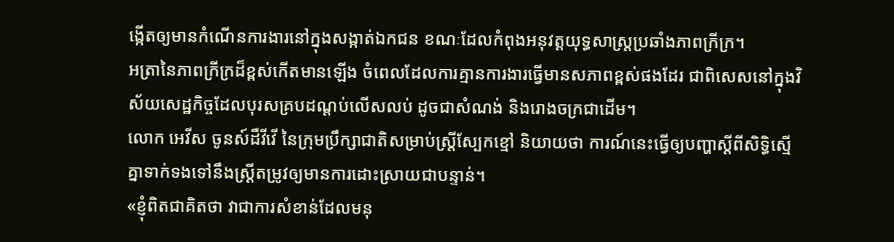ង្កើតឲ្យមានកំណើនការងារនៅក្នុងសង្កាត់ឯកជន ខណៈដែលកំពុងអនុវត្តយុទ្ធសាស្រ្តប្រឆាំងភាពក្រីក្រ។
អត្រានៃភាពក្រីក្រដ៏ខ្ពស់កើតមានឡើង ចំពេលដែលការគ្មានការងារធ្វើមានសភាពខ្ពស់ផងដែរ ជាពិសេសនៅក្នុងវិស័យសេដ្ឋកិច្ចដែលបុរសគ្របដណ្តប់លើសលប់ ដូចជាសំណង់ និងរោងចក្រជាដើម។
លោក អេវីស ចូនស៍ដឺវីវើ នៃក្រុមប្រឹក្សាជាតិសម្រាប់ស្ត្រីស្បែកខ្មៅ និយាយថា ការណ៍នេះធ្វើឲ្យបញ្ហាស្តីពីសិទ្ធិស្មើគ្នាទាក់ទងទៅនឹងស្រី្តតម្រូវឲ្យមានការដោះស្រាយជាបន្ទាន់។
«ខ្ញុំពិតជាគិតថា វាជាការសំខាន់ដែលមនុ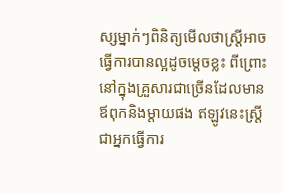ស្សម្នាក់ៗពិនិត្យមើលថាស្ត្រីអាចធ្វើការបានល្អដូចម្តេចខ្លះ ពីព្រោះ នៅក្នុងគ្រួសារជាច្រើនដែលមានឪពុកនិងម្តាយផង ឥឡូវនេះស្ដ្រី ជាអ្នកធ្វើការ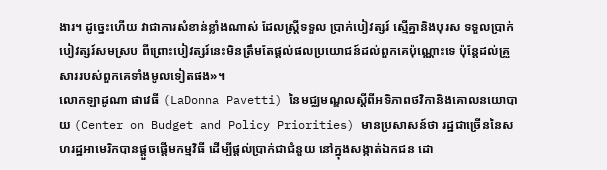ងារ។ ដូច្នេះហើយ វាជាការសំខាន់ខ្លាំងណាស់ ដែលស្រ្តីទទួល ប្រាក់បៀវត្សរ៍ ស្មើគ្នានិងបុរស ទទួលប្រាក់បៀវត្សរ៍សមស្រប ពីព្រោះបៀវត្សរ៍នេះមិនត្រឹមតែផ្តល់ផលប្រយោជន៍ដល់ពួកគេប៉ុណ្ណោះទេ ប៉ុន្តែដល់គ្រួសាររបស់ពួកគេទាំងមូលទៀតផង»។
លោកឡាដូណា ផាវេធី (LaDonna Pavetti) នៃមជ្ឈមណ្ឌលស្តីពីអទិភាពថវិកានិងគោលនយោបាយ (Center on Budget and Policy Priorities) មានប្រសាសន៍ថា រដ្ឋជាច្រើននៃសហរដ្ឋអាមេរិកបានផ្តួចផ្តើមកម្មវិធី ដើម្បីផ្តល់ប្រាក់ជាជំនួយ នៅក្នុងសង្កាត់ឯកជន ដោ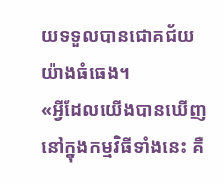យទទួលបានជោគជ័យយ៉ាងធំធេង។
«អ្វីដែលយើងបានឃើញនៅក្នុងកម្មវិធីទាំងនេះ គឺ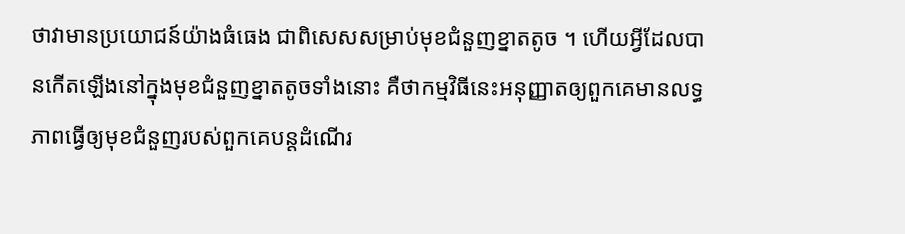ថាវាមានប្រយោជន៍យ៉ាងធំធេង ជាពិសេសសម្រាប់មុខជំនួញខ្នាតតូច ។ ហើយអ្វីដែលបានកើតឡើងនៅក្នុងមុខជំនួញខ្នាតតូចទាំងនោះ គឺថាកម្មវិធីនេះអនុញ្ញាតឲ្យពួកគេមានលទ្ធភាពធ្វើឲ្យមុខជំនួញរបស់ពួកគេបន្តដំណើរ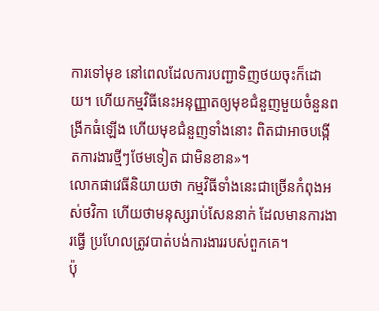ការទៅមុខ នៅពេលដែលការបញ្ជាទិញថយចុះក៏ដោយ។ ហើយកម្មវិធីនេះអនុញ្ញាតឲ្យមុខជំនួញមួយចំនួនពង្រីកធំឡើង ហើយមុខជំនួញទាំងនោះ ពិតជាអាចបង្កើតការងារថ្មីៗថែមទៀត ជាមិនខាន»។
លោកផាវេធីនិយាយថា កម្មវិធីទាំងនេះជាច្រើនកំពុងអស់ថវិកា ហើយថាមនុស្សរាប់សែននាក់ ដែលមានការងារធ្វើ ប្រហែលត្រូវបាត់បង់ការងាររបស់ពួកគេ។
ប៉ុ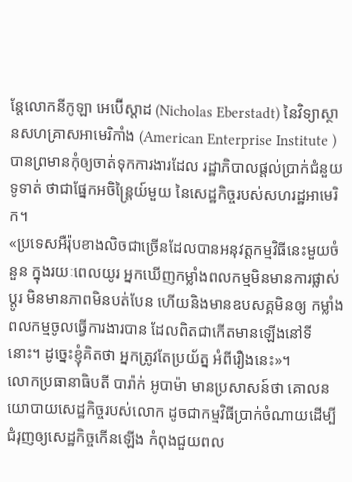ន្តែលោកនីកូឡា អេប៊ើស្តាដ (Nicholas Eberstadt) នៃវិទ្យាស្ថានសហគ្រាសអាមេរិកាំង (American Enterprise Institute )បានព្រមានកុំឲ្យចាត់ទុកការងារដែល រដ្ឋាភិបាលផ្តល់ប្រាក់ជំនួយទូទាត់ ថាជាផ្នែកអចិន្ត្រៃយ៍មួយ នៃសេដ្ឋកិច្ចរបស់សហរដ្ឋអាមេរិក។
«ប្រទេសអឺរ៉ុបខាងលិចជាច្រើនដែលបានអនុវត្តកម្មវិធីនេះមួយចំនួន ក្នុងរយៈពេលយូរ អ្នកឃើញកម្លាំងពលកម្មមិនមានការផ្លាស់ប្តូរ មិនមានភាពមិនបត់បែន ហើយនិងមានឧបសគ្គមិនឲ្យ កម្លាំងពលកម្មចូលធ្វើការងារបាន ដែលពិតជាកើតមានឡើងនៅទីនោះ។ ដូច្នេះខ្ញុំគិតថា អ្នកត្រូវតែប្រយ័ត្ន អំពីរឿងនេះ»។
លោកប្រធានាធិបតី បារ៉ាក់ អូបាម៉ា មានប្រសាសន៍ថា គោលនយោបាយសេដ្ឋកិច្ចរបស់លោក ដូចជាកម្មវិធីប្រាក់ចំណាយដើម្បីជំរុញឲ្យសេដ្ឋកិច្ចកើនឡើង កំពុងជួយពល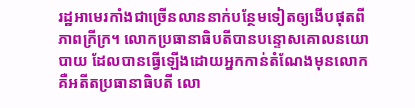រដ្ឋអាមេរកាំងជាច្រើនលាននាក់បន្ថែមទៀតឲ្យងើបផុតពីភាពក្រីក្រ។ លោកប្រធានាធិបតីបានបន្ទោសគោលនយោបាយ ដែលបានធ្វើឡើងដោយអ្នកកាន់តំណែងមុនលោក គឺអតីតប្រធានាធិបតី លោ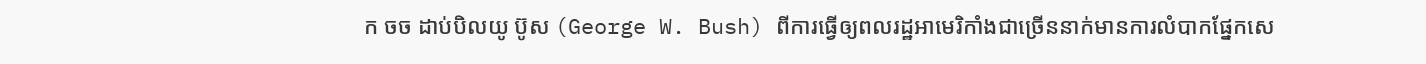ក ចច ដាប់បិលយូ ប៊ូស (George W. Bush) ពីការធ្វើឲ្យពលរដ្ឋអាមេរិកាំងជាច្រើននាក់មានការលំបាកផ្នែកសេ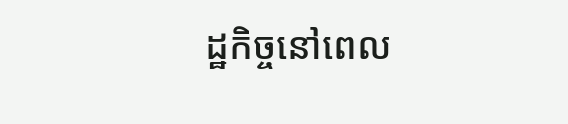ដ្ឋកិច្ចនៅពេល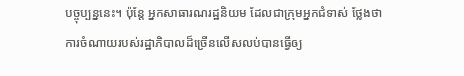បច្ចុប្បន្ននេះ។ ប៉ុន្តែ អ្នកសាធារណរដ្ឋនិយម ដែលជាក្រុមអ្នកជំទាស់ ថ្លែងថា ការចំណាយរបស់រដ្ឋាភិបាលដ៏ច្រើនលើសលប់បានធ្វើឲ្យ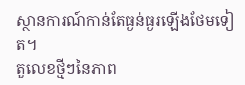ស្ថានការណ៍កាន់តែធ្ងន់ធ្ងរឡើងថែមទៀត។
តួលេខថ្មីៗនៃភាព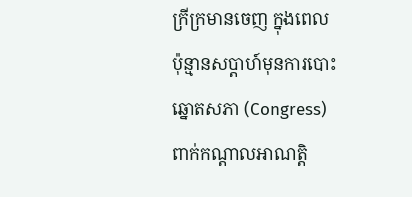ក្រីក្រមានចេញ ក្នុងពេលប៉ុន្មានសប្តាហ៍មុនការបោះឆ្នោតសភា (Congress) ពាក់កណ្តាលអាណត្តិ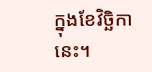ក្នុងខែវិច្ឆិកានេះ។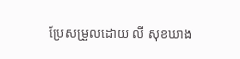ប្រែសម្រួលដោយ លី សុខឃាង